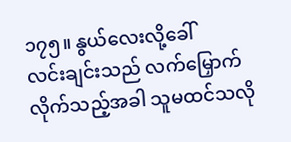၁၇၅။ နွယ်လေးလို့ခေါ်
လင်းချင်းသည် လက်မြှောက်လိုက်သည့်အခါ သူမထင်သလို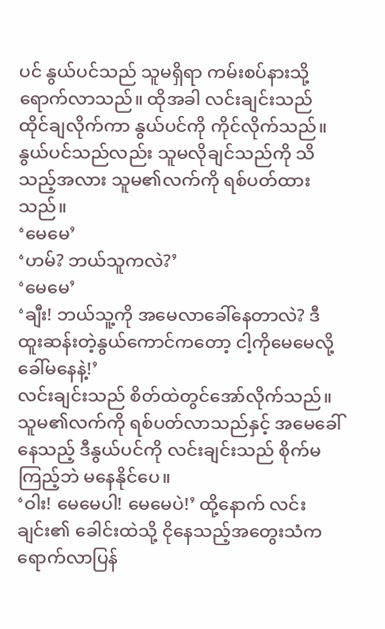ပင် နွယ်ပင်သည် သူမရှိရာ ကမ်းစပ်နားသို့ ရောက်လာသည်။ ထိုအခါ လင်းချင်းသည် ထိုင်ချလိုက်ကာ နွယ်ပင်ကို ကိုင်လိုက်သည်။ နွယ်ပင်သည်လည်း သူမလိုချင်သည်ကို သိသည့်အလား သူမ၏လက်ကို ရစ်ပတ်ထားသည်။
‘မေမေ’
‘ဟမ်? ဘယ်သူကလဲ?’
‘မေမေ’
‘ချီး! ဘယ်သူ့ကို အမေလာခေါ်နေတာလဲ? ဒီထူးဆန်းတဲ့နွယ်ကောင်ကတော့ ငါ့ကိုမေမေလို့ ခေါ်မနေနဲ့!’
လင်းချင်းသည် စိတ်ထဲတွင်အော်လိုက်သည်။ သူမ၏လက်ကို ရစ်ပတ်လာသည်နှင့် အမေခေါ်နေသည့် ဒီနွယ်ပင်ကို လင်းချင်းသည် စိုက်မကြည့်ဘဲ မနေနိုင်ပေ။
‘ဝါး! မေမေပါ! မေမေပဲ!’ ထို့နောက် လင်းချင်း၏ ခေါင်းထဲသို့ ငိုနေသည့်အတွေးသံက ရောက်လာပြန်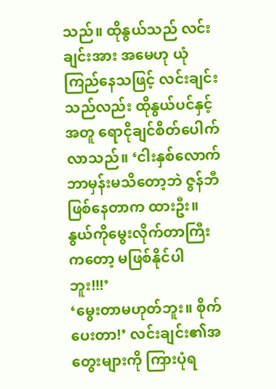သည်။ ထိုနွယ်သည် လင်းချင်းအား အမေဟု ယုံကြည်နေသဖြင့် လင်းချင်းသည်လည်း ထိုနွယ်ပင်နှင့်အတူ ရောငိုချင်စိတ်ပေါက်လာသည်။ ‘ငါးနှစ်လောက် ဘာမှန်းမသိတော့ဘဲ ဇွန်ဘီဖြစ်နေတာက ထားဦး။ နွယ်ကိုမွေးလိုက်တာကြီးကတော့ မဖြစ်နိုင်ပါဘူး!!!’
‘မွေးတာမဟုတ်ဘူး။ စိုက်ပေးတာ!’ လင်းချင်း၏အတွေးများကို ကြားပုံရ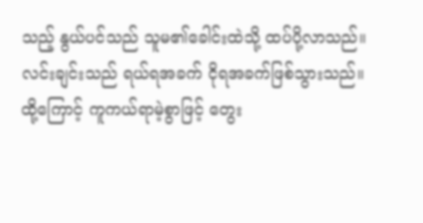သည့် နွယ်ပင်သည် သူမ၏ခေါင်းထဲသို့ ထပ်ပို့လာသည်။
လင်းချင်းသည် ရယ်ရအခက် ငိုရအခက်ဖြစ်သွားသည်။ ထို့ကြောင့် ကူကယ်ရာမဲ့စွာဖြင့် တွေး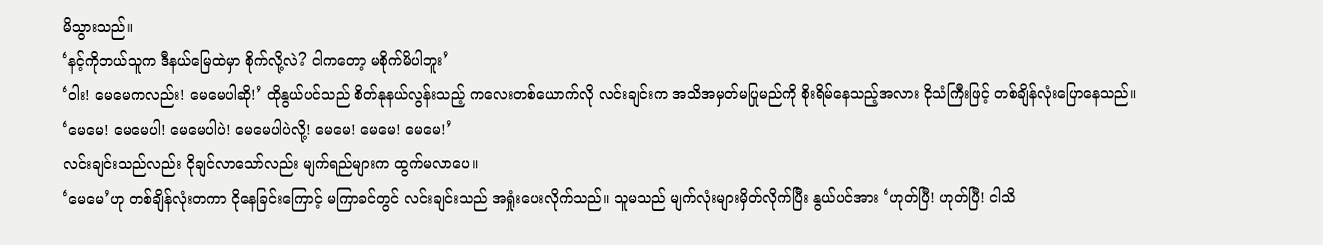မိသွားသည်။
‘နင့်ကိုဘယ်သူက ဒီနယ်မြေထဲမှာ စိုက်လို့လဲ? ငါကတော့ မစိုက်မိပါဘူး’
‘ဝါး! မေမေကလည်း! မေမေပါဆို!’ ထိုနွယ်ပင်သည် စိတ်နုနယ်လွန်းသည့် ကလေးတစ်ယောက်လို လင်းချင်းက အသိအမှတ်မပြုမည်ကို စိုးရိမ်နေသည့်အလား ငိုသံကြီးဖြင့် တစ်ချိန်လုံးပြောနေသည်။ ‘မေမေ! မေမေပါ! မေမေပါပဲ! မေမေပါပဲလို့! မေမေ! မေမေ! မေမေ!’
လင်းချင်းသည်လည်း ငိုချင်လာသော်လည်း မျက်ရည်များက ထွက်မလာပေ။
‘မေမေ’ဟု တစ်ချိန်လုံးတကာ ငိုနေခြင်းကြောင့် မကြာခင်တွင် လင်းချင်းသည် အရှုံးပေးလိုက်သည်။ သူမသည် မျက်လုံးများမှိတ်လိုက်ပြီး နွယ်ပင်အား ‘ဟုတ်ပြီ! ဟုတ်ပြီ! ငါသိ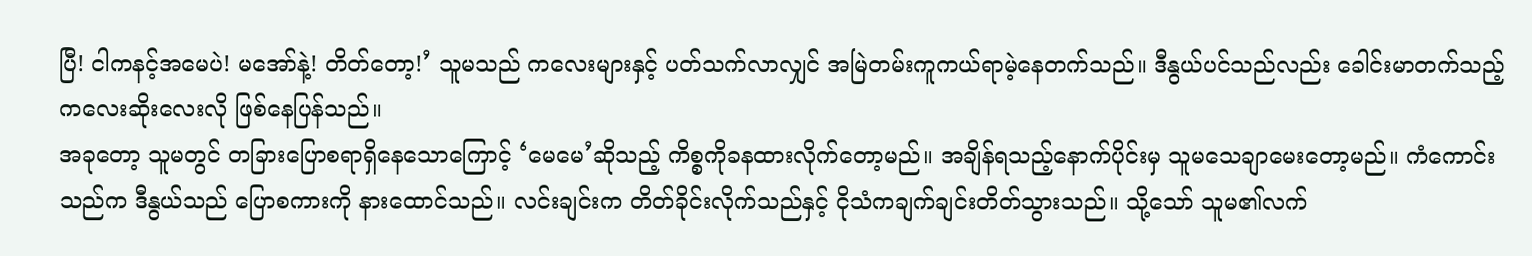ပြီ! ငါကနင့်အမေပဲ! မအော်နဲ့! တိတ်တော့!’ သူမသည် ကလေးများနှင့် ပတ်သက်လာလျှင် အမြဲတမ်းကူကယ်ရာမဲ့နေတက်သည်။ ဒီနွယ်ပင်သည်လည်း ခေါင်းမာတက်သည့် ကလေးဆိုးလေးလို ဖြစ်နေပြန်သည်။
အခုတော့ သူမတွင် တခြားပြောစရာရှိနေသောကြောင့် ‘မေမေ’ဆိုသည့် ကိစ္စကိုခနထားလိုက်တော့မည်။ အချိန်ရသည့်နောက်ပိုင်းမှ သူမသေချာမေးတော့မည်။ ကံကောင်းသည်က ဒီနွယ်သည် ပြောစကားကို နားထောင်သည်။ လင်းချင်းက တိတ်ခိုင်းလိုက်သည်နှင့် ငိုသံကချက်ချင်းတိတ်သွားသည်။ သို့သော် သူမ၏လက်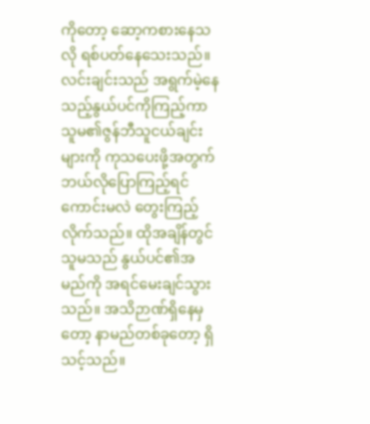ကိုတော့ ဆော့ကစားနေသလို ရစ်ပတ်နေသေးသည်။
လင်းချင်းသည် အရွက်မဲ့နေသည့်နွယ်ပင်ကိုကြည့်ကာ သူမ၏ဇွန်ဘီသူငယ်ချင်းများကို ကုသပေးဖို့အတွက် ဘယ်လိုပြောကြည့်ရင် ကောင်းမလဲ တွေးကြည့်လိုက်သည်။ ထိုအချိန်တွင် သူမသည် နွယ်ပင်၏အမည်ကို အရင်မေးချင်သွားသည်။ အသိဉာဏ်ရှိနေမှတော့ နာမည်တစ်ခုတော့ ရှိသင့်သည်။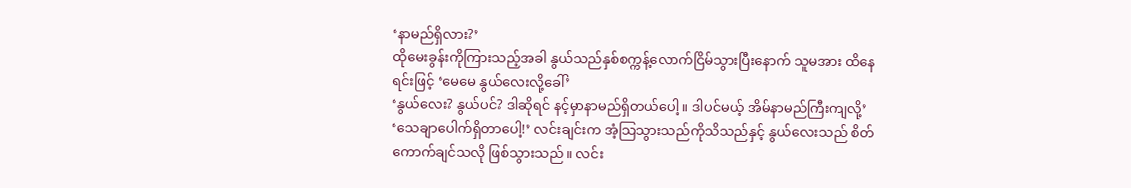‘နာမည်ရှိလား?’
ထိုမေးခွန်းကိုကြားသည့်အခါ နွယ်သည်နှစ်စက္ကန့်လောက်ငြိမ်သွားပြီးနောက် သူမအား ထိနေရင်းဖြင့် ‘မေမေ နွယ်လေးလို့ခေါ်’
‘နွယ်လေး? နွယ်ပင်? ဒါဆိုရင် နင့်မှာနာမည်ရှိတယ်ပေါ့။ ဒါပင်မယ့် အိမ်နာမည်ကြီးကျလို့’
‘သေချာပေါက်ရှိတာပေါ့!’ လင်းချင်းက အံ့သြသွားသည်ကိုသိသည်နှင့် နွယ်လေးသည် စိတ်ကောက်ချင်သလို ဖြစ်သွားသည်။ လင်း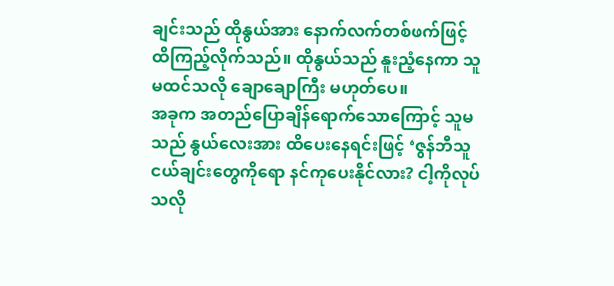ချင်းသည် ထိုနွယ်အား နောက်လက်တစ်ဖက်ဖြင့် ထိကြည့်လိုက်သည်။ ထိုနွယ်သည် နူးညံ့နေကာ သူမထင်သလို ချောချောကြီး မဟုတ်ပေ။
အခုက အတည်ပြောချိန်ရောက်သောကြောင့် သူမသည် နွယ်လေးအား ထိပေးနေရင်းဖြင့် ‘ဇွန်ဘီသူငယ်ချင်းတွေကိုရော နင်ကုပေးနိုင်လား? ငါ့ကိုလုပ်သလို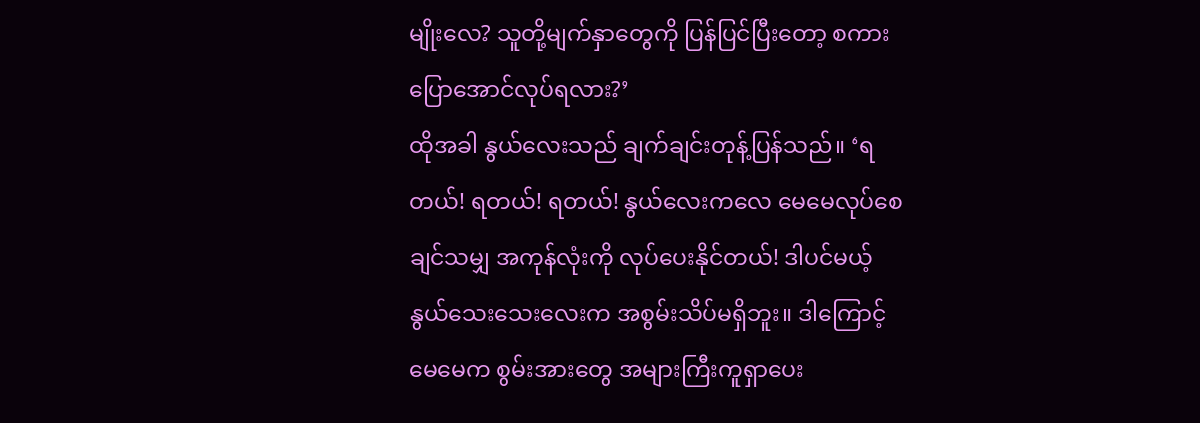မျိုးလေ? သူတို့မျက်နှာတွေကို ပြန်ပြင်ပြီးတော့ စကားပြောအောင်လုပ်ရလား?’
ထိုအခါ နွယ်လေးသည် ချက်ချင်းတုန့်ပြန်သည်။ ‘ရတယ်! ရတယ်! ရတယ်! နွယ်လေးကလေ မေမေလုပ်စေချင်သမျှ အကုန်လုံးကို လုပ်ပေးနိုင်တယ်! ဒါပင်မယ့် နွယ်သေးသေးလေးက အစွမ်းသိပ်မရှိဘူး။ ဒါကြောင့် မေမေက စွမ်းအားတွေ အများကြီးကူရှာပေး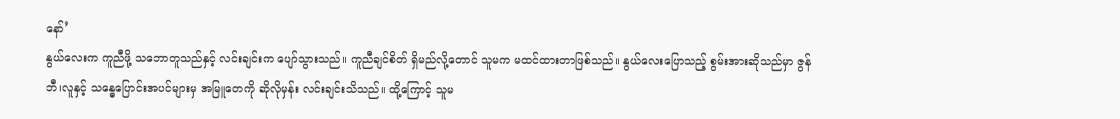နော်’
နွယ်လေးက ကူညီဖို့ သဘောတူသည်နှင့် လင်းချင်းက ပျော်သွားသည်။ ကူညီချင်စိတ် ရှိမည်လို့တောင် သူမက မထင်ထားတာဖြစ်သည်။ နွယ်လေးပြောသည့် စွမ်းအားဆိုသည်မှာ ဇွန်ဘီ၊လူနှင့် သန္ဓေပြောင်းအပင်များမှ အမြူတေကို ဆိုလိုမှန်း လင်းချင်းသိသည်။ ထို့ကြောင့် သူမ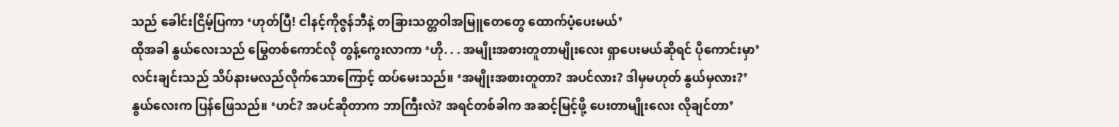သည် ခေါင်းငြိမ့်ပြကာ ‘ဟုတ်ပြီ! ငါနင့်ကိုဇွန်ဘီနဲ့ တခြားသတ္တဝါအမြူတေတွေ ထောက်ပံ့ပေးမယ်’
ထိုအခါ နွယ်လေးသည် မြွေတစ်ကောင်လို တွန့်ကွေးလာကာ ‘ဟို. . . အမျိုးအစားတူတာမျိုးလေး ရှာပေးမယ်ဆိုရင် ပိုကောင်းမှာ’
လင်းချင်းသည် သိပ်နားမလည်လိုက်သောကြောင့် ထပ်မေးသည်။ ‘အမျိုးအစားတူတာ? အပင်လား? ဒါမှမဟုတ် နွယ်မှလား?’
နွယ်လေးက ပြန်ဖြေသည်။ ‘ဟင်? အပင်ဆိုတာက ဘာကြီးလဲ? အရင်တစ်ခါက အဆင့်မြင့်ဖို့ ပေးတာမျိုးလေး လိုချင်တာ’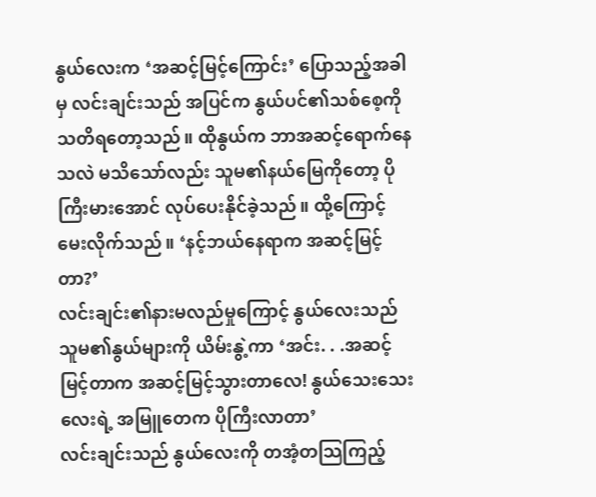နွယ်လေးက ‘အဆင့်မြင့်ကြောင်း’ ပြောသည့်အခါမှ လင်းချင်းသည် အပြင်က နွယ်ပင်၏သစ်စေ့ကို သတိရတော့သည်။ ထိုနွယ်က ဘာအဆင့်ရောက်နေသလဲ မသိသော်လည်း သူမ၏နယ်မြေကိုတော့ ပိုကြီးမားအောင် လုပ်ပေးနိုင်ခဲ့သည်။ ထို့ကြောင့် မေးလိုက်သည်။ ‘နင့်ဘယ်နေရာက အဆင့်မြင့်တာ?’
လင်းချင်း၏နားမလည်မှုကြောင့် နွယ်လေးသည် သူမ၏နွယ်များကို ယိမ်းနွဲ့ကာ ‘အင်း. . .အဆင့်မြင့်တာက အဆင့်မြင့်သွားတာလေ! နွယ်သေးသေးလေးရဲ့ အမြူတေက ပိုကြီးလာတာ’
လင်းချင်းသည် နွယ်လေးကို တအံ့တသြကြည့်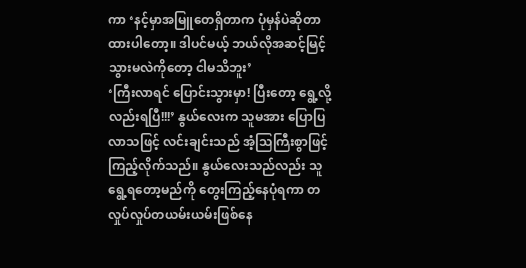ကာ ‘နင့်မှာအမြူတေရှိတာက ပုံမှန်ပဲဆိုတာ ထားပါတော့။ ဒါပင်မယ့် ဘယ်လိုအဆင့်မြင့်သွားမလဲကိုတော့ ငါမသိဘူး’
‘ကြီးလာရင် ပြောင်းသွားမှာ! ပြီးတော့ ရွေ့လို့လည်းရပြီ!!!’ နွယ်လေးက သူမအား ပြောပြလာသဖြင့် လင်းချင်းသည် အံ့သြကြီးစွာဖြင့် ကြည့်လိုက်သည်။ နွယ်လေးသည်လည်း သူရွေ့ရတော့မည်ကို တွေးကြည့်နေပုံရကာ တလှုပ်လှုပ်တယမ်းယမ်းဖြစ်နေ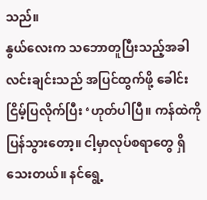သည်။
နွယ်လေးက သဘောတူပြီးသည့်အခါ လင်းချင်းသည် အပြင်ထွက်ဖို့ ခေါင်းငြိမ့်ပြလိုက်ပြီး ‘ဟုတ်ပါပြီ။ ကန်ထဲကို ပြန်သွားတော့။ ငါ့မှာလုပ်စရာတွေ ရှိသေးတယ်။ နင်ရွေ့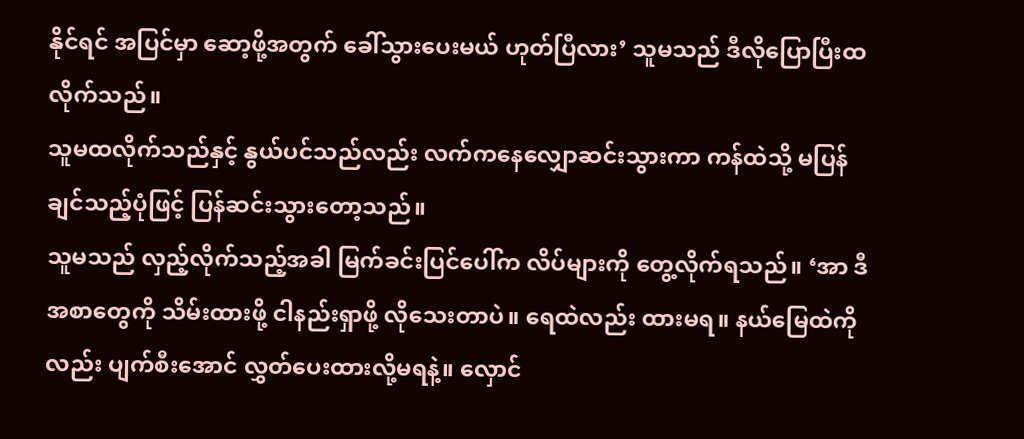နိုင်ရင် အပြင်မှာ ဆော့ဖို့အတွက် ခေါ်သွားပေးမယ် ဟုတ်ပြီလား’ သူမသည် ဒီလိုပြောပြီးထလိုက်သည်။
သူမထလိုက်သည်နှင့် နွယ်ပင်သည်လည်း လက်ကနေလျှောဆင်းသွားကာ ကန်ထဲသို့ မပြန်ချင်သည့်ပုံဖြင့် ပြန်ဆင်းသွားတော့သည်။
သူမသည် လှည့်လိုက်သည့်အခါ မြက်ခင်းပြင်ပေါ်က လိပ်များကို တွေ့လိုက်ရသည်။ ‘အာ ဒီအစာတွေကို သိမ်းထားဖို့ ငါနည်းရှာဖို့ လိုသေးတာပဲ။ ရေထဲလည်း ထားမရ။ နယ်မြေထဲကိုလည်း ပျက်စီးအောင် လွှတ်ပေးထားလို့မရနဲ့။ လှောင်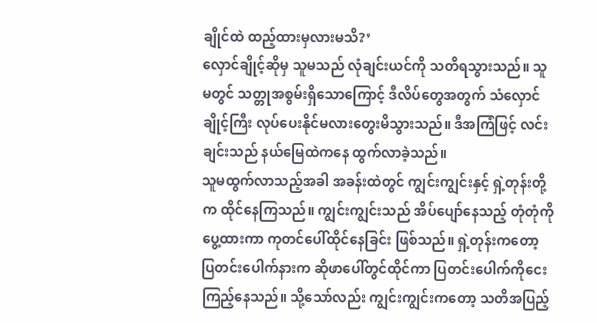ချိုင်ထဲ ထည့်ထားမှလားမသိ?’
လှောင်ချိုင့်ဆိုမှ သူမသည် လုံချင်းယင်ကို သတိရသွားသည်။ သူမတွင် သတ္တုအစွမ်းရှိသောကြောင့် ဒီလိပ်တွေအတွက် သံလှောင်ချိုင့်ကြီး လုပ်ပေးနိုင်မလားတွေးမိသွားသည်။ ဒီအကြံဖြင့် လင်းချင်းသည် နယ်မြေထဲကနေ ထွက်လာခဲ့သည်။
သူမထွက်လာသည့်အခါ အခန်းထဲတွင် ကျွင်းကျွင်းနှင့် ရှဲ့တုန်းတို့က ထိုင်နေကြသည်။ ကျွင်းကျွင်းသည် အိပ်ပျော်နေသည့် တုံတုံကို ပွေ့ထားကာ ကုတင်ပေါ်ထိုင်နေခြင်း ဖြစ်သည်။ ရှဲ့တုန်းကတော့ ပြတင်းပေါက်နားက ဆိုဖာပေါ်တွင်ထိုင်ကာ ပြတင်းပေါက်ကိုငေးကြည့်နေသည်။ သို့သော်လည်း ကျွင်းကျွင်းကတော့ သတိအပြည့်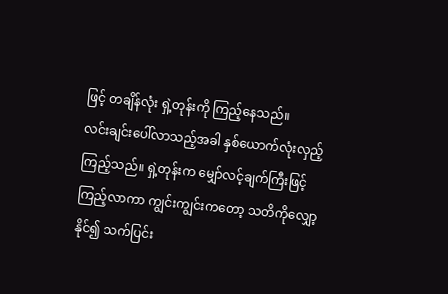ဖြင့် တချိန်လုံး ရှဲ့တုန်းကို ကြည့်နေသည်။
လင်းချင်းပေါ်လာသည့်အခါ နှစ်ယောက်လုံးလှည့်ကြည့်သည်။ ရှဲ့တုန်းက မျှော်လင့်ချက်ကြီးဖြင့် ကြည့်လာကာ ကျွင်းကျွင်းကတော့ သတိကိုလျှော့နိုင်၍ သက်ပြင်း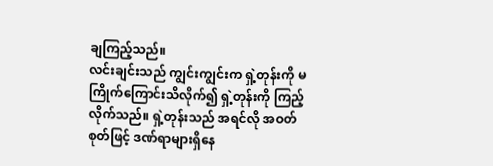ချကြည့်သည်။
လင်းချင်းသည် ကျွင်းကျွင်းက ရှဲ့တုန်းကို မကြိုက်ကြောင်းသိလိုက်၍ ရှဲ့တုန်းကို ကြည့်လိုက်သည်။ ရှဲ့တုန်းသည် အရင်လို အဝတ်စုတ်ဖြင့် ဒဏ်ရာများရှိနေ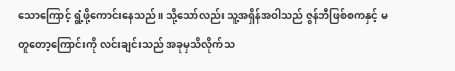သောကြောင့် ရွံ့ဖို့ကောင်းနေသည်။ သို့သော်လည်း သူ့အရှိန်အဝါသည် ဇွန်ဘီဖြစ်စကနှင့် မတူတော့ကြောင်းကို လင်းချင်းသည် အခုမှသိလိုက်သ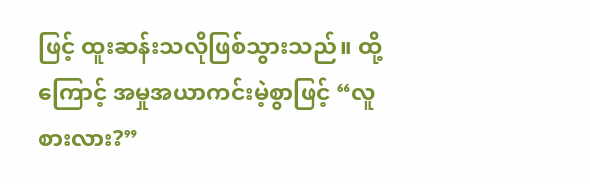ဖြင့် ထူးဆန်းသလိုဖြစ်သွားသည်။ ထို့ကြောင့် အမှုအယာကင်းမဲ့စွာဖြင့် “လူစားလား?”